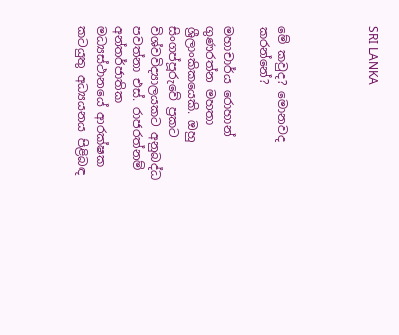SRI LANKA




මේ කවුද? මොනවද කරන්නේ?

මහාචාර්ය රොහාන් ගුණරත්න මහතා ශ්‍රීලාංකිකයෙකි. ඔහු සිංගප්පූරුවේ ප්‍රකට විශ්වවිද්‍යාලයකට අනුබද්ධ පවත්නා එස්. රාජරත්නම් අන්තර්ජාතික මධ්‍යස්ථානයේ ආරක්ෂක කටයුතු අධ්‍යයනය පිළිබඳ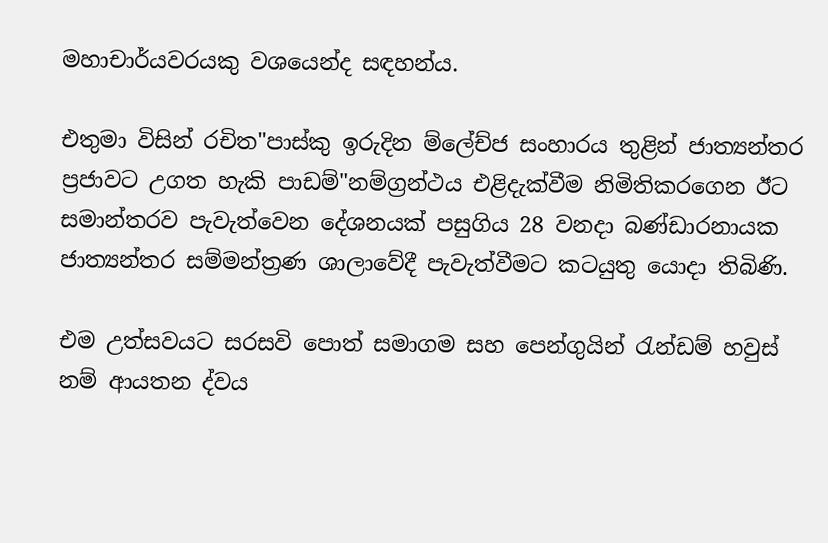මහාචාර්යවරයකු වශයෙන්ද සඳහන්ය.

එතුමා විසින් රචිත"පාස්කු ඉරුදින ම්ලේච්ජ සංහාරය තුළින් ජාත්‍යන්තර ප්‍රජාවට උගත හැකි පාඩම්"නම්ග්‍රන්ථය එළිදැක්වීම නිමිතිකරගෙන ඊට සමාන්තරව පැවැත්වෙන දේශනයක් පසුගිය 28 වනදා බණ්ඩාරනායක ජාත්‍යන්තර සම්මන්ත්‍රණ ශාලාවේදී පැවැත්වීමට කටයුතු යොදා තිබිණි.

එම උත්සවයට සරසවි පොත් සමාගම සහ පෙන්ගුයින් රැන්ඩම් හවුස් නම් ආයතන ද්වය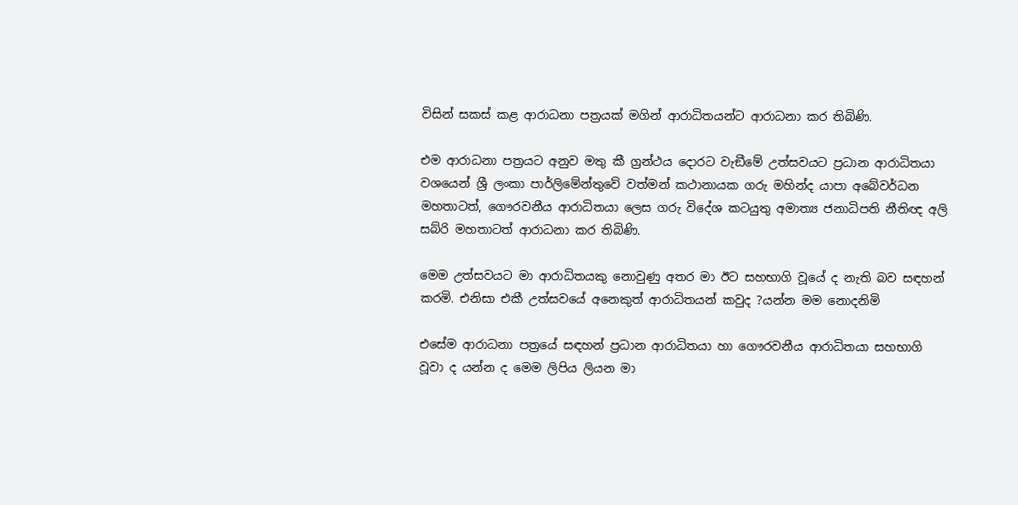විසින් සකස් කළ ආරාධනා පත්‍රයක් මගින් ආරාධිතයන්ට ආරාධනා කර තිබිණි.

එම ආරාධනා පත්‍රයට අනුව මතු කී ග්‍රන්ථය දොරට වැඞීමේ උත්සවයට ප්‍රධාන ආරාධිතයා වශයෙන් ශ්‍රී ලංකා පාර්ලිමේන්තුවේ වත්මන් කථානායක ගරු මහින්ද යාපා අබේවර්ධන මහතාටත්, ගෞරවනීය ආරාධිතයා ලෙස ගරු විදේශ කටයුතු අමාත්‍ය ජනාධිපති නීතිඥ අලි සබ්රි මහතාටත් ආරාධනා කර තිබිණි.

මෙම උත්සවයට මා ආරාධිතයකු නොවුණු අතර මා ඊට සහභාගි වූයේ ද නැති බව සඳහන් කරමි. එනිසා එකී උත්සවයේ අනෙකුත් ආරාධිතයන් කවුද ?යන්න මම නොදනිමි

එසේම ආරාධනා පත්‍රයේ සඳහන් ප්‍රධාන ආරාධිතයා හා ගෞරවනීය ආරාධිතයා සහභාගි වූවා ද යන්න ද මෙම ලිපිය ලියන මා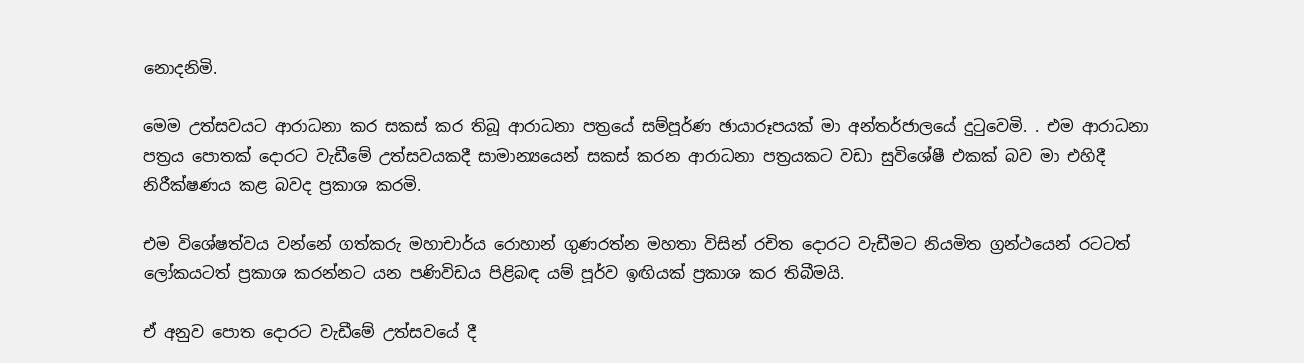නොදනිමි.

මෙම උත්සවයට ආරාධනා කර සකස් කර තිබූ ආරාධනා පත්‍රයේ සම්පූර්ණ ඡායාරූපයක් මා අන්තර්ජාලයේ දුටුවෙමි. . එම ආරාධනා පත්‍රය පොතක් දොරට වැඩීමේ උත්සවයකදී සාමාන්‍යයෙන් සකස් කරන ආරාධනා පත්‍රයකට වඩා සුවිශේෂී එකක් බව මා එහිදී නිරීක්ෂණය කළ බවද ප්‍රකාශ කරමි.

එම විශේෂත්වය වන්නේ ගත්කරු මහාචාර්ය රොහාන් ගුණරත්න මහතා විසින් රචිත දොරට වැඩීමට නියමිත ග්‍රන්ථයෙන් රටටත් ලෝකයටත් ප්‍රකාශ කරන්නට යන පණිවිඩය පිළිබඳ යම් පූර්ව ඉඟියක් ප්‍රකාශ කර තිබීමයි.

ඒ අනුව පොත දොරට වැඩීමේ උත්සවයේ දී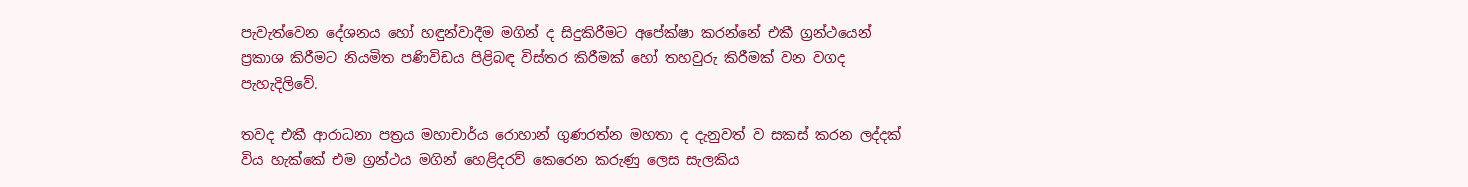පැවැත්වෙන දේශනය හෝ හඳුන්වාදීම මගින් ද සිදුකිරීමට අපේක්ෂා කරන්නේ එකී ග්‍රන්ථයෙන් ප්‍රකාශ කිරීමට නියමිත පණිවිඩය පිළිබඳ විස්තර කිරීමක් හෝ තහවුරු කිරීමක් වන වගද පැහැදිලිවේ.

තවද එකී ආරාධනා පත්‍රය මහාචාර්ය රොහාන් ගුණරත්න මහතා ද දැනුවත් ව සකස් කරන ලද්දක් විය හැක්කේ එම ග්‍රන්ථය මගින් හෙළිදරව් කෙරෙන කරුණු ලෙස සැලකිය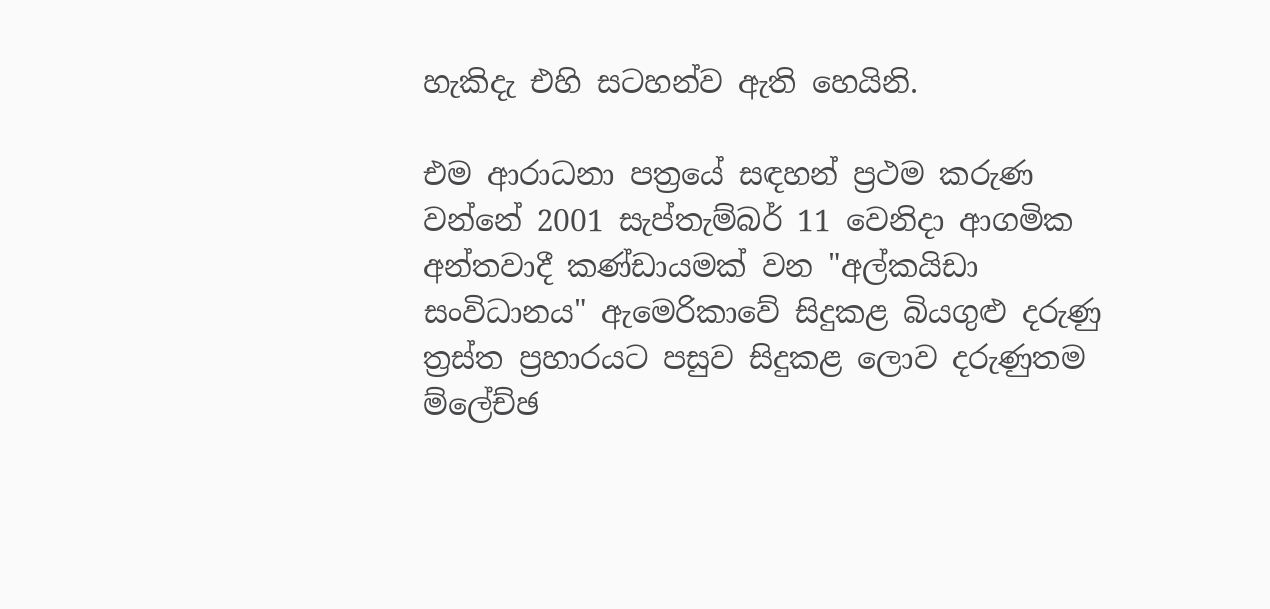හැකිදැ එහි සටහන්ව ඇති හෙයිනි.

එම ආරාධනා පත්‍රයේ සඳහන් ප්‍රථම කරුණ වන්නේ 2001 සැප්තැම්බර් 11 වෙනිදා ආගමික අන්තවාදී කණ්ඩායමක් වන "අල්කයිඩා සංවිධානය" ඇමෙරිකාවේ සිදුකළ බියගුළු දරුණු ත්‍රස්ත ප්‍රහාරයට පසුව සිදුකළ ලොව දරුණුතම ම්ලේච්ඡ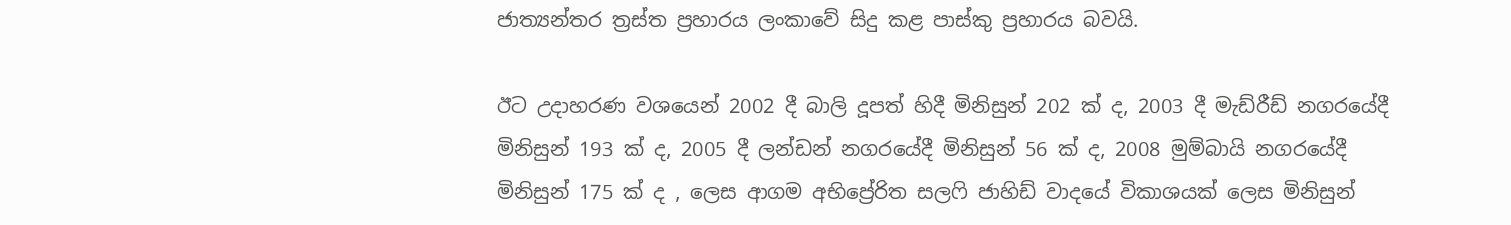ජාත්‍යන්තර ත්‍රස්ත ප්‍රහාරය ලංකාවේ සිදු කළ පාස්කු ප්‍රහාරය බවයි.

ඊට උදාහරණ වශයෙන් 2002 දී බාලි දූපත් හිදී මිනිසුන් 202 ක් ද, 2003 දී මැඩ්රීඩ් නගරයේදී මිනිසුන් 193 ක් ද, 2005 දී ලන්ඩන් නගරයේදී මිනිසුන් 56 ක් ද, 2008 මුම්බායි නගරයේදී මිනිසුන් 175 ක් ද , ලෙස ආගම අභිප්‍රේරිත සලෆි ජාහිඩ් වාදයේ විකාශයක් ලෙස මිනිසුන්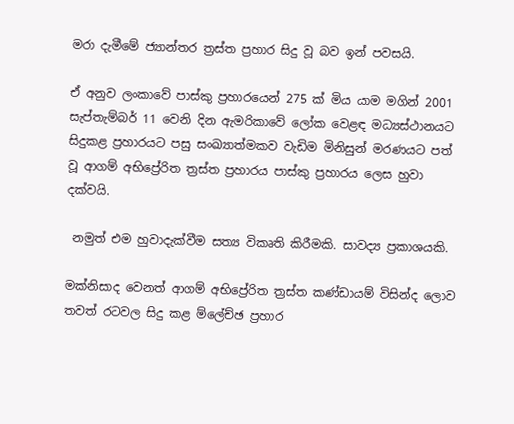මරා දැමීමේ ජ්‍යාන්තර ත්‍රස්ත ප්‍රහාර සිදු වූ බව ඉන් පවසයි.

ඒ අනුව ලංකාවේ පාස්කු ප්‍රහාරයෙන් 275 ක් මිය යාම මගින් 2001 සැප්තැම්බර් 11 වෙනි දින ඇමරිකාවේ ලෝක වෙළඳ මධ්‍යස්ථානයට සිදුකළ ප්‍රහාරයට පසු සංඛ්‍යාත්මකව වැඩිම මිනිසුන් මරණයට පත් වූ ආගම් අභිප්‍රේරිත ත්‍රස්ත ප්‍රහාරය පාස්කු ප්‍රහාරය ලෙස හුවා දක්වයි.

 නමුත් එම හුවාදැක්වීම සත්‍ය විකෘති කිරීමකි. සාවද්‍ය ප්‍රකාශයකි.

මක්නිසාද වෙනත් ආගම් අභිප්‍රේරිත ත්‍රස්ත කණ්ඩායම් විසින්ද ලොව තවත් රටවල සිදු කළ ම්ලේච්ඡ ප්‍රහාර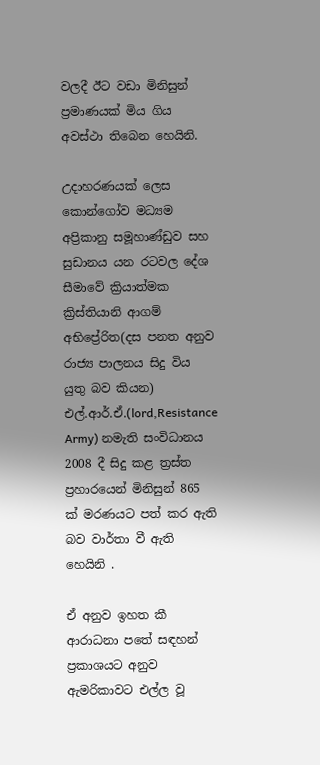වලදී ඊට වඩා මිනිසුන් ප්‍රමාණයක් මිය ගිය අවස්ථා තිබෙන හෙයිනි.

උදාහරණයක් ලෙස කොන්ගෝව මධ්‍යම අප්‍රිකානු සමූහාණ්ඩුව සහ සුඩානය යන රටවල දේශ සීමාවේ ක්‍රියාත්මක ක්‍රිස්තියානි ආගම් අභිප්‍රේරිත(දස පනත අනුව රාජ්‍ය පාලනය සිදු විය යුතු බව කියන) එල්.ආර්.ඒ.(lord,Resistance Army) නමැති සංවිධානය 2008 දී සිදු කළ ත්‍රස්ත ප්‍රහාරයෙන් මිනිසුන් 865 ක් මරණයට පත් කර ඇති බව වාර්තා වී ඇති හෙයිනි .

ඒ අනුව ඉහත කී ආරාධනා පතේ සඳහන් ප්‍රකාශයට අනුව ඇමරිකාවට එල්ල වූ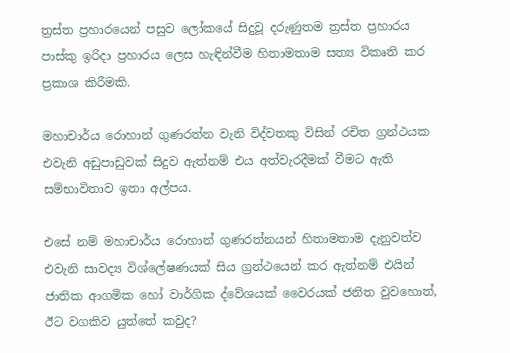ත්‍රස්ත ප්‍රහාරයෙන් පසුව ලෝකයේ සිදුවූ දරුණුතම ත්‍රස්ත ප්‍රහාරය පාස්කු ඉරිදා ප්‍රහාරය ලෙස හැඳින්වීම හිතාමතාම සත්‍ය විකෘති කර ප්‍රකාශ කිරීමකි.

මහාචාර්ය රොහාන් ගුණරත්න වැනි විද්වතකු විසින් රචිත ග්‍රන්ථයක එවැනි අඩුපාඩුවක් සිදුව ඇත්නම් එය අත්වැරදීමක් වීමට ඇති සම්භාවිතාව ඉතා අල්පය.

එසේ නම් මහාචාර්ය රොහාන් ගුණරත්නයන් හිතාමතාම දැනුවත්ව එවැනි සාවද්‍ය විශ්ලේෂණයක් සිය ග්‍රන්ථයෙන් කර ඇත්නම් එයින් ජාතික ආගමික හෝ වාර්ගික ද්වේශයක් වෛරයක් ජනිත වුවහොත්, ඊට වගකිව යුත්තේ කවුද?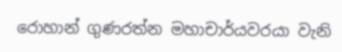රොහාන් ගුණරත්න මහාචාර්යවරයා වැනි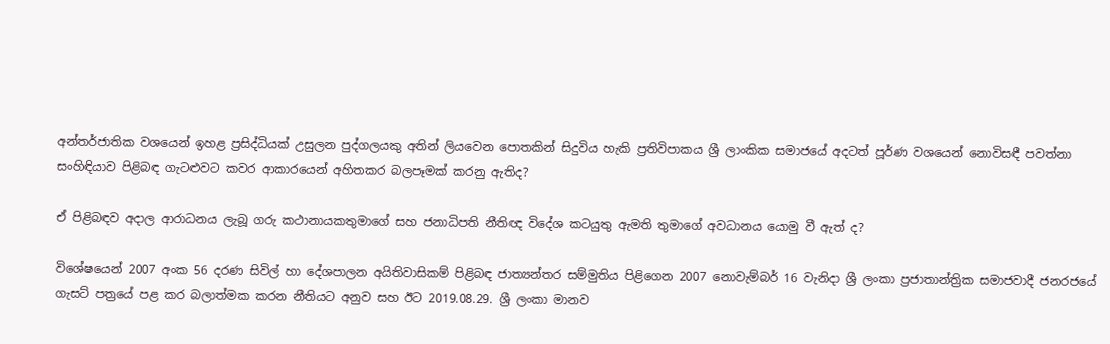අන්තර්ජාතික වශයෙන් ඉහළ ප්‍රසිද්ධියක් උසුලන පුද්ගලයකු අතින් ලියවෙන පොතකින් සිදුවිය හැකි ප්‍රතිවිපාකය ශ්‍රී ලාංකික සමාජයේ අදටත් පූර්ණ වශයෙන් නොවිසඳී පවත්නා සංහිඳියාව පිළිබඳ ගැටළුවට කවර ආකාරයෙන් අහිතකර බලපෑමක් කරනු ඇතිද?

ඒ පිළිබඳව අදාල ආරාධනය ලැබූ ගරු කථානායකතුමාගේ සහ ජනාධිපති නීතිඥ විදේශ කටයුතු ඇමති තුමාගේ අවධානය යොමු වී ඇත් ද?

විශේෂයෙන් 2007 අංක 56 දරණ සිවිල් හා දේශපාලන අයිතිවාසිකම් පිළිබඳ ජාත්‍යන්තර සම්මුතිය පිළිගෙන 2007 නොවැම්බර් 16 වැනිදා ශ්‍රී ලංකා ප්‍රජාතාන්ත්‍රික සමාජවාදී ජනරජයේ ගැසට් පත්‍රයේ පළ කර බලාත්මක කරන නීතියට අනුව සහ ඊට 2019.08.29. ශ්‍රී ලංකා මානව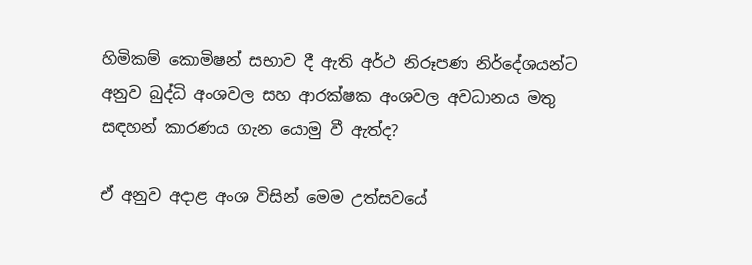හිමිකම් කොමිෂන් සභාව දී ඇති අර්ථ නිරූපණ නිර්දේශයන්ට අනුව බුද්ධි අංශවල සහ ආරක්ෂක අංශවල අවධානය මතු සඳහන් කාරණය ගැන යොමු වී ඇත්ද?

ඒ අනුව අදාළ අංශ විසින් මෙම උත්සවයේ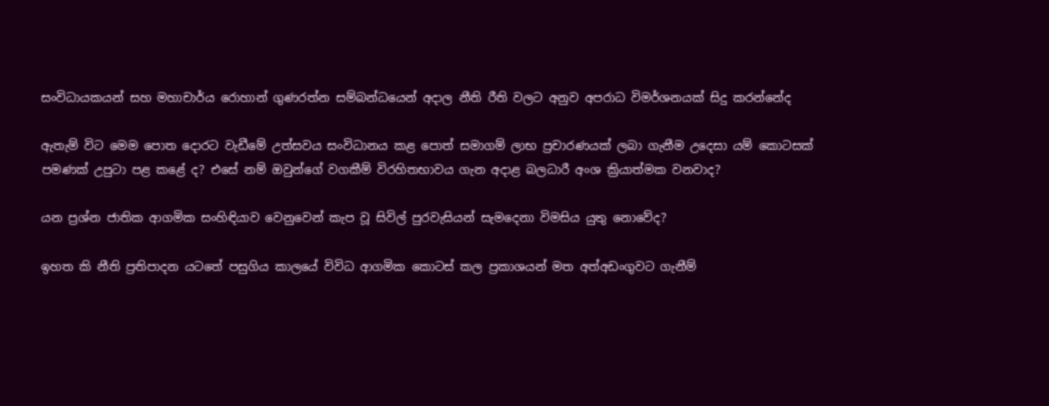සංවිධායකයන් සහ මහාචාර්ය රොහාන් ගුණරත්න සම්බන්ධයෙන් අදාල නීති රීති වලට අනුව අපරාධ විමර්ශනයක් සිදු කරන්නේද

ඇතැම් විට මෙම පොත දොරට වැඩීමේ උත්සවය සංවිධානය කළ පොත් සමාගම් ලාභ ප්‍රචාරණයක් ලබා ගැනීම උදෙසා යම් කොටසක් පමණක් උපුටා පළ කළේ ද? එසේ නම් ඔවුන්ගේ වගකීම් විරහිතභාවය ගැන අදාළ බලධාරී අංශ ක්‍රියාත්මක වනවාද?

යන ප්‍රශ්න ජාතික ආගමික සංහිඳියාව වෙනුවෙන් කැප වූ සිවිල් පුරවැසියන් සැමදෙනා විමසිය යුතු නොවේද?

ඉහත කි නීති ප්‍රතිපාදන යටතේ පසුගිය කාලයේ විවිධ ආගමික කොටස් කල ප්‍රකාශයන් මත අත්අඩංගුවට ගැනීම්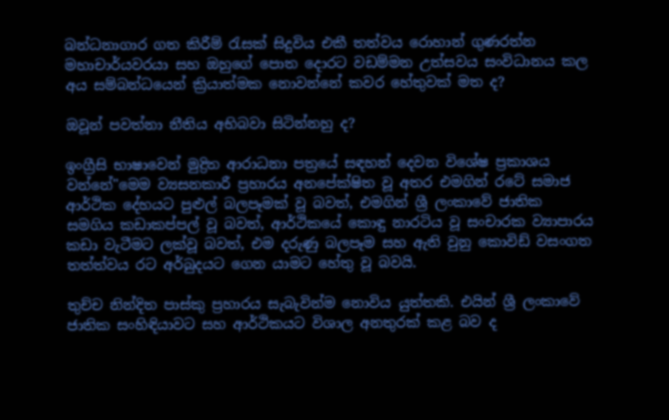බන්ධනාගාර ගත කිරීම් රැසක් සිදුවිය එකී තත්වය රොහාන් ගුණරත්න මහාචාර්යවරයා සහ ඔහුගේ පොත දොරට වඩම්මන උත්සවය සංවිධානය කල අය සම්බන්ධයෙන් ක්‍රියාත්මක නොවන්නේ කවර හේතුවක් මත ද?

ඔවූන් පවත්නා නීතිය අභිබවා සිටින්නහු ද?

ඉංග්‍රීසි භාෂාවෙන් මුද්‍රිත ආරාධනා පත්‍රයේ සඳහන් දෙවන විශේෂ ප්‍රකාශය වන්නේ"මෙම ව්‍යසනකාරී ප්‍රහාරය අනපේක්ෂිත වූ අතර එමගින් රටේ සමාජ ආර්ථික දේහයට පුළුල් බලපෑමක් වූ බවත්, එමගින් ශ්‍රී ලංකාවේ ජාතික සමගිය කඩාකප්පල් වූ බවත්, ආර්ථිකයේ කොඳු නාරටිය වූ සංචාරක ව්‍යාපාරය කඩා වැටීමට ලක්වූ බවත්, එම දරුණු බලපෑම සහ ඇති වුනු කොවිඩ් වසංගත තත්ත්වය රට අර්බුදයට ගෙන යාමට හේතු වූ බවයි.

තුච්ච නින්දිත පාස්කු ප්‍රහාරය සැබැවින්ම නොවිය යුත්තකි. එයින් ශ්‍රී ලංකාවේ ජාතික සංහිඳියාවට සහ ආර්ථිකයට විශාල අනතුරක් කළ බව ද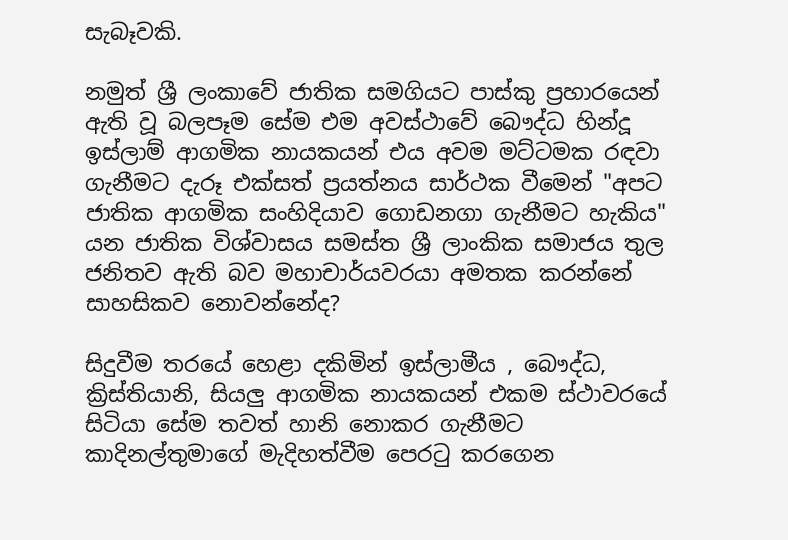සැබෑවකි.

නමුත් ශ්‍රී ලංකාවේ ජාතික සමගියට පාස්කු ප්‍රහාරයෙන් ඇති වූ බලපෑම සේම එම අවස්ථාවේ බෞද්ධ හින්දූ ඉස්ලාම් ආගමික නායකයන් එය අවම මට්ටමක රඳවා ගැනීමට දැරූ එක්සත් ප්‍රයත්නය සාර්ථක වීමෙන් "අපට ජාතික ආගමික සංහිදියාව ගොඩනගා ගැනීමට හැකිය" යන ජාතික විශ්වාසය සමස්ත ශ්‍රී ලාංකික සමාජය තුල ජනිතව ඇති බව මහාචාර්යවරයා අමතක කරන්නේ සාහසිකව නොවන්නේද?

සිදුවීම තරයේ හෙළා දකිමින් ඉස්ලාමීය , බෞද්ධ, ක්‍රිස්තියානි, සියලු ආගමික නායකයන් එකම ස්ථාවරයේ සිටියා සේම තවත් හානි නොකර ගැනීමට කාදිනල්තුමාගේ මැදිහත්වීම පෙරටු කරගෙන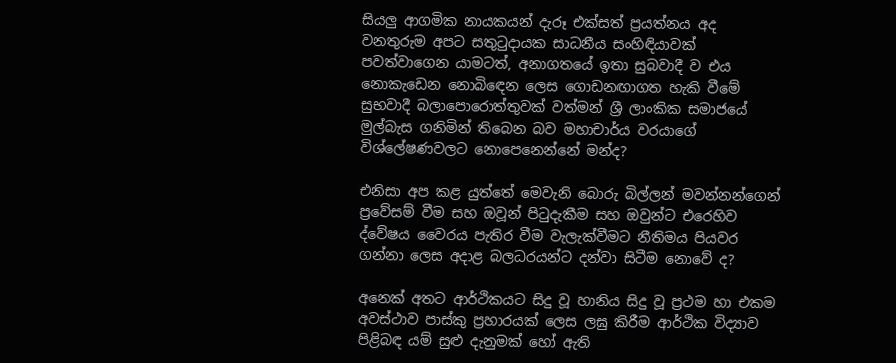සියලු ආගමික නායකයන් දැරූ එක්සත් ප්‍රයත්නය අද වනතුරුම අපට සතුටුදායක සාධනීය සංහිඳියාවක් පවත්වාගෙන යාමටත්, අනාගතයේ ඉතා සුබවාදී ව එය නොකැඩෙන නොබිඳෙන ලෙස ගොඩනඟාගත හැකි වීමේ සුභවාදී බලාපොරොත්තුවක් වත්මන් ශ්‍රී ලාංකික සමාජයේ මුල්බැස ගනිමින් තිබෙන බව මහාචාර්ය වරයාගේ විශ්ලේෂණවලට නොපෙනෙන්නේ මන්ද?

එනිසා අප කළ යුත්තේ මෙවැනි බොරු බිල්ලන් මවන්නන්ගෙන් ප්‍රවේසම් වීම සහ ඔවූන් පිටුදැකීම සහ ඔවුන්ට එරෙහිව ද්වේෂය වෛරය පැතිර වීම වැලැක්වීමට නීතිමය පියවර ගන්නා ලෙස අදාළ බලධරයන්ට දන්වා සිටීම නොවේ ද?

අනෙක් අතට ආර්ථිකයට සිදු වූ හානිය සිදු වූ ප්‍රථම හා එකම අවස්ථාව පාස්කු ප්‍රහාරයක් ලෙස ලඝු කිරීම ආර්ථික විද්‍යාව පිළිබඳ යම් සුළු දැනුමක් හෝ ඇති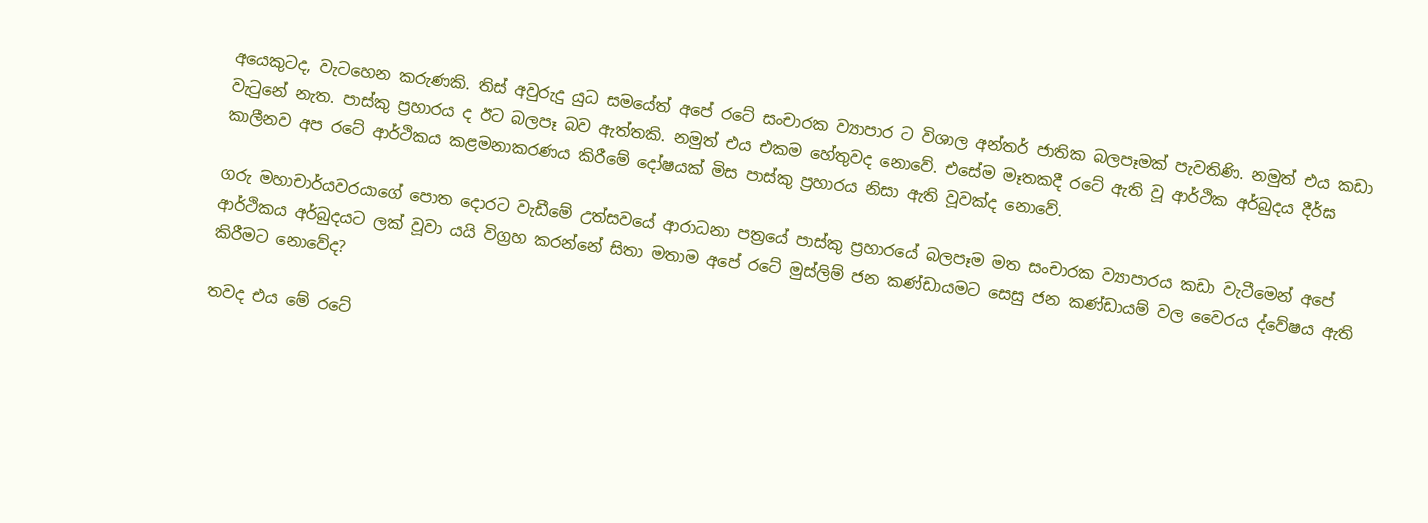අයෙකුටද, වැටහෙන කරුණකි. තිස් අවුරුදු යුධ සමයේත් අපේ රටේ සංචාරක ව්‍යාපාර ට විශාල අන්තර් ජාතික බලපෑමක් පැවතිණි. නමුත් එය කඩා වැටුනේ නැත. පාස්කු ප්‍රහාරය ද ඊට බලපෑ බව ඇත්තකි. නමුත් එය එකම හේතුවද නොවේ. එසේම මෑතකදී රටේ ඇති වූ ආර්ථික අර්බුදය දීර්ඝ කාලීනව අප රටේ ආර්ථිකය කළමනාකරණය කිරීමේ දෝෂයක් මිස පාස්කු ප්‍රහාරය නිසා ඇති වූවක්ද නොවේ.

ගරු මහාචාර්යවරයාගේ පොත දොරට වැඩීමේ උත්සවයේ ආරාධනා පත්‍රයේ පාස්කු ප්‍රහාරයේ බලපෑම මත සංචාරක ව්‍යාපාරය කඩා වැටීමෙන් අපේ ආර්ථිකය අර්බුදයට ලක් වූවා යයි විග්‍රහ කරන්නේ සිතා මතාම අපේ රටේ මුස්ලිම් ජන කණ්ඩායමට සෙසු ජන කණ්ඩායම් වල වෛරය ද්වේෂය ඇති කිරීමට නොවේද?

තවද එය මේ රටේ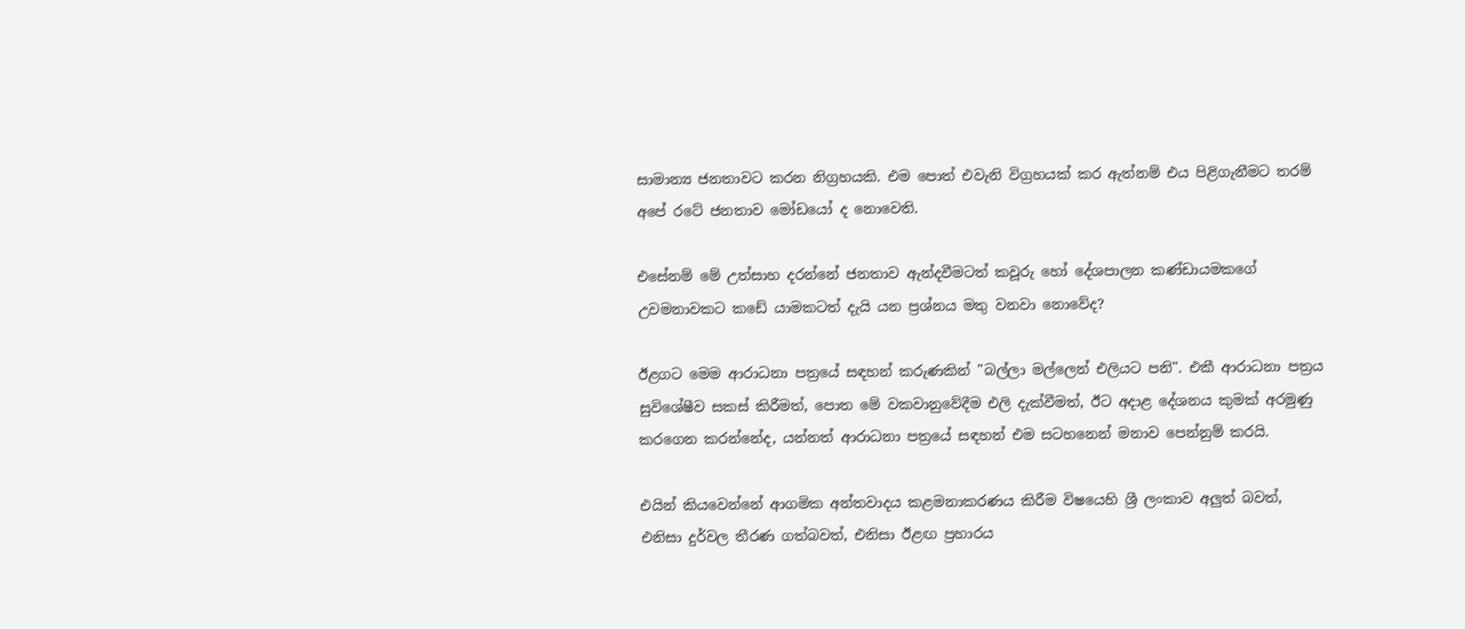සාමාන්‍ය ජනතාවට කරන නිග්‍රහයකි. එම පොත් එවැනි විග්‍රහයක් කර ඇත්නම් එය පිළිගැනීමට තරම් අපේ රටේ ජනතාව මෝඩයෝ ද නොවෙති.

එසේනම් මේ උත්සාහ දරන්නේ ජනතාව ඇන්දවීමටත් කවූරු හෝ දේශපාලන කණ්ඩායමකගේ උවමනාවකට කඩේ යාමකටත් දැයි යන ප්‍රශ්නය මතු වනවා නොවේද?

ඊළගට මෙම ආරාධනා පත්‍රයේ සඳහන් කරුණකින් "බල්ලා මල්ලෙන් එලියට පනි". එකී ආරාධනා පත්‍රය සුවිශේෂීව සකස් කිරීමත්, පොත මේ වකවානුවේදීම එලි දැක්වීමත්, ඊට අදාළ දේශනය කුමක් අරමුණු කරගෙන කරන්නේද, යන්නත් ආරාධනා පත්‍රයේ සඳහන් එම සටහනෙන් මනාව පෙන්නුම් කරයි.

එයින් කියවෙන්නේ ආගමික අන්තවාදය කළමනාකරණය කිරීම විෂයෙහි ශ්‍රී ලංකාව අලුත් බවත්, එනිසා දුර්වල තීරණ ගත්බවත්, එනිසා ඊළඟ ප්‍රහාරය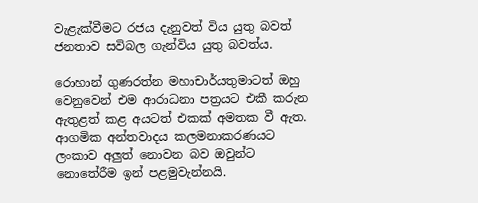වැළැක්වීමට රජය දැනුවත් විය යුතු බවත් ජනතාව සවිබල ගැන්විය යුතු බවත්ය.

රොහාන් ගුණරත්න මහාචාර්යතුමාටත් ඔහු වෙනුවෙන් එම ආරාධනා පත්‍රයට එකී කරුන ඇතුළත් කළ අයටත් එකක් අමතක වී ඇත. ආගමික අන්තවාදය කලමනාකරණයට ලංකාව අලුත් නොවන බව ඔවුන්ට නොතේරීම ඉන් පළමුවැන්නයි.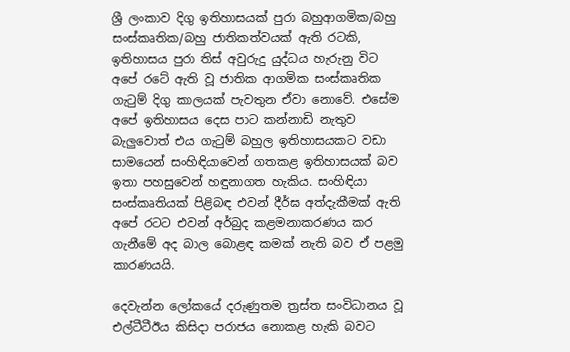ශ්‍රී ලංකාව දිගු ඉතිහාසයක් පුරා බහුආගමික/බහු සංස්කෘතික/බහු ජාතිකත්වයක් ඇති රටකි, ඉතිහාසය පුරා තිස් අවුරුදු යුද්ධය හැරුනු විට අපේ රටේ ඇති වූ ජාතික ආගමික සංස්කෘතික ගැටුම් දිගු කාලයක් පැවතුන ඒවා නොවේ. එසේම අපේ ඉතිහාසය දෙස පාට කන්නාඩි නැතුව බැලුවොත් එය ගැටුම් බහුල ඉතිහාසයකට වඩා සාමයෙන් සංහිඳියාවෙන් ගතකළ ඉතිහාසයක් බව ඉතා පහසුවෙන් හඳුනාගත හැකිය. සංහිඳියා සංස්කෘතියක් පිළිබඳ එවන් දීර්ඝ අත්දැකීමක් ඇති අපේ රටට එවන් අර්බුද කළමනාකරණය කර ගැනීමේ අද බාල බොළඳ කමක් නැති බව ඒ පළමු කාරණයයි.

දෙවැන්න ලෝකයේ දරුණුතම ත්‍රස්ත සංවිධානය වූ එල්ටීටීඊය කිසිදා පරාජය නොකළ හැකි බවට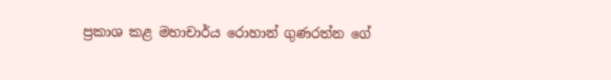ප්‍රකාශ කළ මහාචාර්ය රොහාන් ගුණරත්න ගේ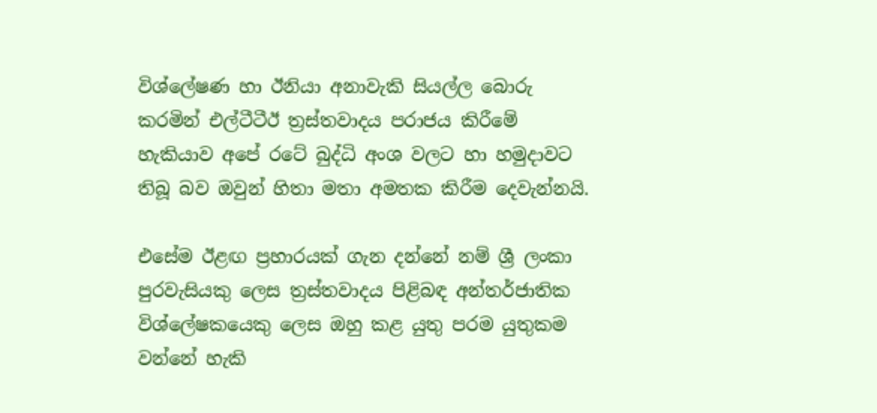විශ්ලේෂණ හා ඊනියා අනාවැකි සියල්ල බොරු කරමින් එල්ටීටීඊ ත්‍රස්තවාදය පරාජය කිරීමේ හැකියාව අපේ රටේ බුද්ධි අංශ වලට හා හමුදාවට තිබූ බව ඔවුන් හිතා මතා අමතක කිරීම දෙවැන්නයි.

එසේම ඊළඟ ප්‍රහාරයක් ගැන දන්නේ නම් ශ්‍රී ලංකා පුරවැසියකු ලෙස ත්‍රස්තවාදය පිළිබඳ අන්තර්ජාතික විශ්ලේෂකයෙකු ලෙස ඔහු කළ යුතු පරම යුතුකම වන්නේ හැකි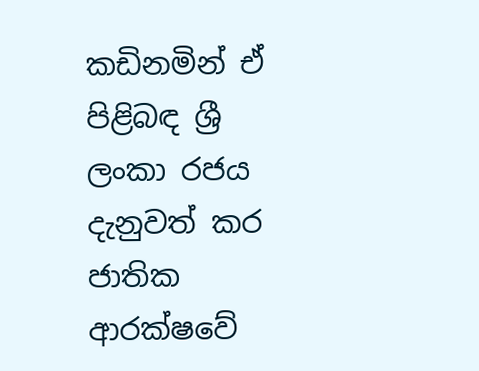කඩිනමින් ඒ පිළිබඳ ශ්‍රී ලංකා රජය දැනුවත් කර ජාතික ආරක්ෂවේ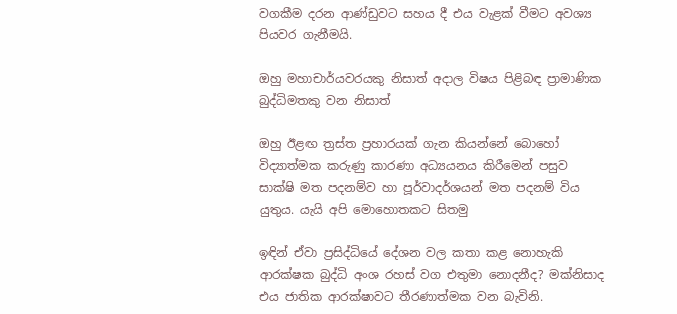වගකීම දරන ආණ්ඩුවට සහය දී එය වැළක් වීමට අවශ්‍ය පියවර ගැනීමයි.

ඔහු මහාචාර්යවරයකු නිසාත් අදාල විෂය පිළිබඳ ප්‍රාමාණික බුද්ධිමතකු වන නිසාත්

ඔහු ඊළඟ ත්‍රස්ත ප්‍රහාරයක් ගැන කියන්නේ බොහෝ විද්‍යාත්මක කරුණු කාරණා අධ්‍යයනය කිරීමෙන් පසුව සාක්ෂි මත පදනම්ව හා පූර්වාදර්ශයන් මත පදනම් විය යුතුය. යැයි අපි මොහොතකට සිතමු

ඉඳින් ඒවා ප්‍රසිද්ධියේ දේශන වල කතා කළ නොහැකි ආරක්ෂක බුද්ධි අංශ රහස් වග එතුමා නොදනීද? මක්නිසාද එය ජාතික ආරක්ෂාවට තීරණාත්මක වන බැවිනි.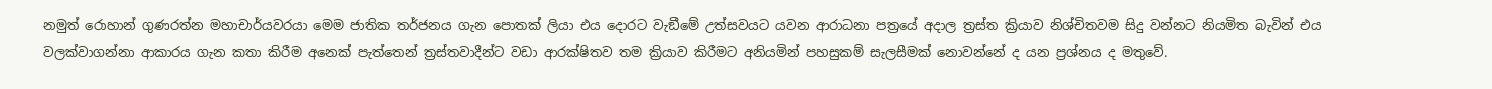නමුත් රොහාන් ගුණරත්න මහාචාර්යවරයා මෙම ජාතික තර්ජනය ගැන පොතක් ලියා එය දොරට වැඞීමේ උත්සවයට යවන ආරාධනා පත්‍රයේ අදාල ත්‍රස්ත ක්‍රියාව නිශ්චිතවම සිදු වන්නට නියමිත බැවින් එය වලක්වාගන්නා ආකාරය ගැන කතා කිරීම අනෙක් පැත්තෙන් ත්‍රස්තවාදීන්ට වඩා ආරක්ෂිතව තම ක්‍රියාව කිරීමට අනියමින් පහසුකම් සැලසීමක් නොවන්නේ ද යන ප්‍රශ්නය ද මතුවේ.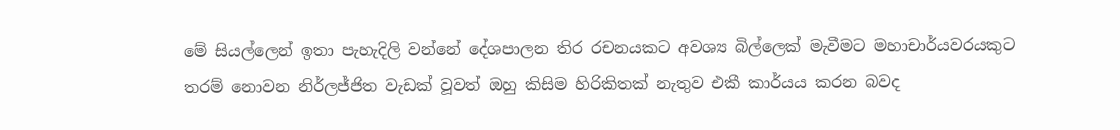මේ සියල්ලෙන් ඉතා පැහැදිලි වන්නේ දේශපාලන තිර රචනයකට අවශ්‍ය බිල්ලෙක් මැවීමට මහාචාර්යවරයකුට තරම් නොවන නිර්ලජ්ජිත වැඩක් වූවත් ඔහු කිසිම හිරිකිතක් නැතුව එකී කාර්යය කරන බවද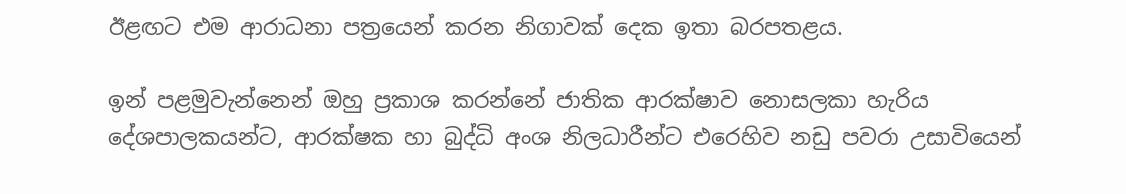ඊළඟට එම ආරාධනා පත්‍රයෙන් කරන නිගාවක් දෙක ඉතා බරපතළය.

ඉන් පළමුවැන්නෙන් ඔහු ප්‍රකාශ කරන්නේ ජාතික ආරක්ෂාව නොසලකා හැරිය දේශපාලකයන්ට, ආරක්ෂක හා බුද්ධි අංශ නිලධාරීන්ට එරෙහිව නඩු පවරා උසාවියෙන්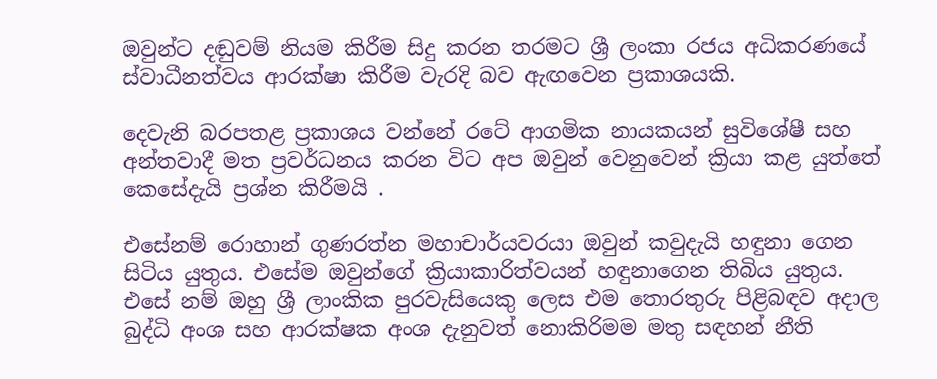ඔවුන්ට දඬුවම් නියම කිරීම සිදු කරන තරමට ශ්‍රී ලංකා රජය අධිකරණයේ ස්වාධීනත්වය ආරක්ෂා කිරීම වැරදි බව ඇඟවෙන ප්‍රකාශයකි.

දෙවැනි බරපතළ ප්‍රකාශය වන්නේ රටේ ආගමික නායකයන් සුවිශේෂී සහ අන්තවාදී මත ප්‍රවර්ධනය කරන විට අප ඔවුන් වෙනුවෙන් ක්‍රියා කළ යුත්තේ කෙසේදැයි ප්‍රශ්න කිරීමයි .

එසේනම් රොහාන් ගුණරත්න මහාචාර්යවරයා ඔවුන් කවුදැයි හඳුනා ගෙන සිටිය යුතුය. එසේම ඔවුන්ගේ ක්‍රියාකාරිත්වයන් හඳුනාගෙන තිබිය යුතුය. එසේ නම් ඔහු ශ්‍රී ලාංකික පුරවැසියෙකු ලෙස එම තොරතුරු පිළිබඳව අදාල බුද්ධි අංශ සහ ආරක්ෂක අංශ දැනුවත් නොකිරිමම මතු සඳහන් නීති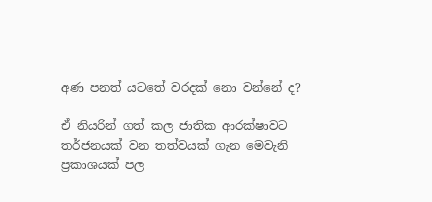අණ පනත් යටතේ වරදක් නො වන්නේ ද?

ඒ නියරින් ගත් කල ජාතික ආරක්ෂාවට තර්ජනයක් වන තත්වයක් ගැන මෙවැනි ප්‍රකාශයක් පල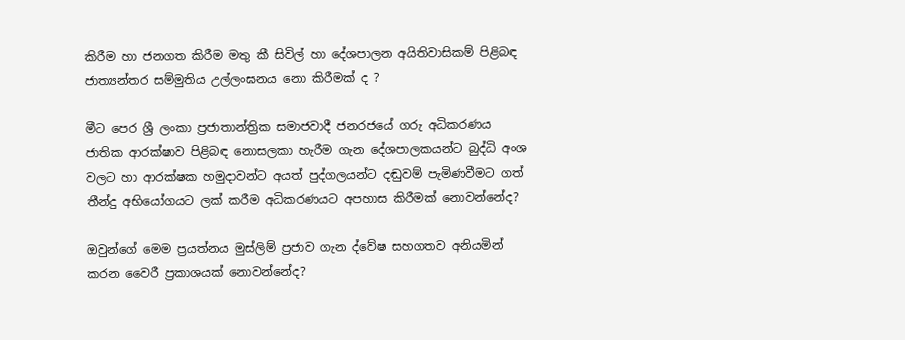කිරීම හා ජනගත කිරීම මතු කී සිවිල් හා දේශපාලන අයිතිවාසිකම් පිළිබඳ ජාත්‍යන්තර සම්මුතිය උල්ලංඝනය නො කිරීමක් ද ?

මීට පෙර ශ්‍රී ලංකා ප්‍රජාතාන්ත්‍රික සමාජවාදී ජනරජයේ ගරු අධිකරණය ජාතික ආරක්ෂාව පිළිබඳ නොසලකා හැරීම ගැන දේශපාලකයන්ට බුද්ධි අංශ වලට හා ආරක්ෂක හමුදාවන්ට අයත් පුද්ගලයන්ට දඬුවම් පැමිණවීමට ගත් තීන්දු අභියෝගයට ලක් කරීම අධිකරණයට අපහාස කිරීමක් නොවන්නේද?

ඔවුන්ගේ මෙම ප්‍රයත්නය මුස්ලිම් ප්‍රජාව ගැන ද්වේෂ සහගතව අනියමින් කරන වෛරී ප්‍රකාශයක් නොවන්නේද?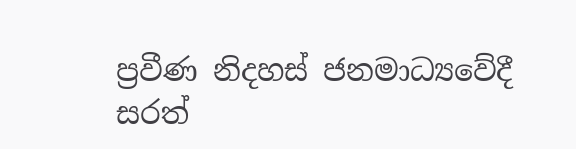ප්‍රවීණ නිදහස් ජනමාධ්‍යවේදී
සරත්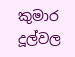කුමාර දූල්වල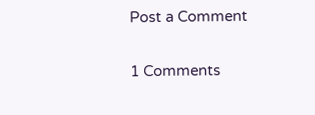Post a Comment

1 Comments